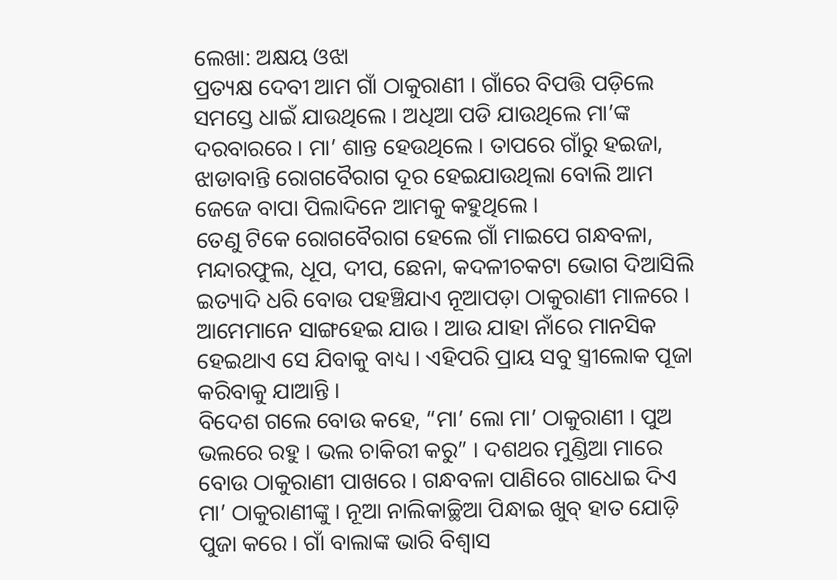ଲେଖା: ଅକ୍ଷୟ ଓଝା
ପ୍ରତ୍ୟକ୍ଷ ଦେବୀ ଆମ ଗାଁ ଠାକୁରାଣୀ । ଗାଁରେ ବିପତ୍ତି ପଡ଼ିଲେ ସମସ୍ତେ ଧାଇଁ ଯାଉଥିଲେ । ଅଧିଆ ପଡି ଯାଉଥିଲେ ମା’ଙ୍କ ଦରବାରରେ । ମା’ ଶାନ୍ତ ହେଉଥିଲେ । ତାପରେ ଗାଁରୁ ହଇଜା, ଝାଡାବାନ୍ତି ରୋଗବୈରାଗ ଦୂର ହେଇଯାଉଥିଲା ବୋଲି ଆମ ଜେଜେ ବାପା ପିଲାଦିନେ ଆମକୁ କହୁଥିଲେ ।
ତେଣୁ ଟିକେ ରୋଗବୈରାଗ ହେଲେ ଗାଁ ମାଇପେ ଗନ୍ଧବଳା, ମନ୍ଦାରଫୁଲ, ଧୂପ, ଦୀପ, ଛେନା, କଦଳୀଚକଟା ଭୋଗ ଦିଆସିଲି ଇତ୍ୟାଦି ଧରି ବୋଉ ପହଞ୍ଚିଯାଏ ନୂଆପଡ଼ା ଠାକୁରାଣୀ ମାଳରେ । ଆମେମାନେ ସାଙ୍ଗହେଇ ଯାଉ । ଆଉ ଯାହା ନାଁରେ ମାନସିକ ହେଇଥାଏ ସେ ଯିବାକୁ ବାଧ୍ୟ । ଏହିପରି ପ୍ରାୟ ସବୁ ସ୍ତ୍ରୀଲୋକ ପୂଜା କରିବାକୁ ଯାଆନ୍ତି ।
ବିଦେଶ ଗଲେ ବୋଉ କହେ, “ମା’ ଲୋ ମା’ ଠାକୁରାଣୀ । ପୁଅ ଭଲରେ ରହୁ । ଭଲ ଚାକିରୀ କରୁ” । ଦଶଥର ମୁଣ୍ଡିଆ ମାରେ ବୋଉ ଠାକୁରାଣୀ ପାଖରେ । ଗନ୍ଧବଳା ପାଣିରେ ଗାଧୋଇ ଦିଏ ମା’ ଠାକୁରାଣୀଙ୍କୁ । ନୂଆ ନାଲିକାଚ୍ଛିଆ ପିନ୍ଧାଇ ଖୁବ୍ ହାତ ଯୋଡ଼ି ପୁଜା କରେ । ଗାଁ ବାଲାଙ୍କ ଭାରି ବିଶ୍ୱାସ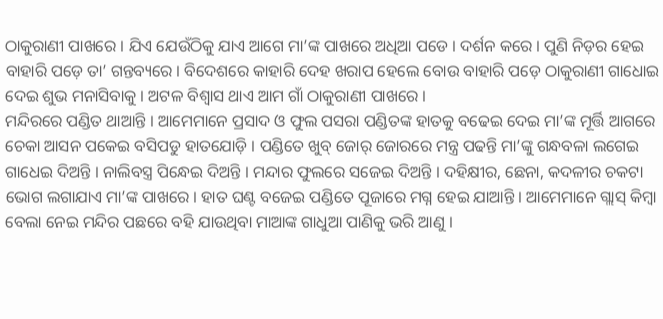ଠାକୁରାଣୀ ପାଖରେ । ଯିଏ ଯେଉଁଠିକୁ ଯାଏ ଆଗେ ମା’ଙ୍କ ପାଖରେ ଅଧିଆ ପଡେ । ଦର୍ଶନ କରେ । ପୁଣି ନିଡ଼ର ହେଇ ବାହାରି ପଡ଼େ ତା’ ଗନ୍ତବ୍ୟରେ । ବିଦେଶରେ କାହାରି ଦେହ ଖରାପ ହେଲେ ବୋଉ ବାହାରି ପଡ଼େ ଠାକୁରାଣୀ ଗାଧୋଇ ଦେଇ ଶୁଭ ମନାସିବାକୁ । ଅଟଳ ବିଶ୍ୱାସ ଥାଏ ଆମ ଗାଁ ଠାକୁରାଣୀ ପାଖରେ ।
ମନ୍ଦିରରେ ପଣ୍ଡିତ ଥାଆନ୍ତି । ଆମେମାନେ ପ୍ରସାଦ ଓ ଫୁଲ ପସରା ପଣ୍ଡିତଙ୍କ ହାତକୁ ବଢେଇ ଦେଇ ମା’ଙ୍କ ମୂର୍ତ୍ତି ଆଗରେ ଚେକା ଆସନ ପକେଇ ବସିପଡୁ ହାତଯୋଡ଼ି । ପଣ୍ଡିତେ ଖୁବ୍ ଜୋର୍ ଜୋରରେ ମନ୍ତ୍ର ପଢନ୍ତି ମା’ଙ୍କୁ ଗନ୍ଧବଳା ଲଗେଇ ଗାଧେଇ ଦିଅନ୍ତି । ନାଲିବସ୍ତ୍ର ପିନ୍ଧେଇ ଦିଅନ୍ତି । ମନ୍ଦାର ଫୁଲରେ ସଜେଇ ଦିଅନ୍ତି । ଦହିକ୍ଷୀର, ଛେନା, କଦଳୀର ଚକଟା ଭୋଗ ଲଗାଯାଏ ମା’ଙ୍କ ପାଖରେ । ହାତ ଘଣ୍ଟ ବଜେଇ ପଣ୍ଡିତେ ପୂଜାରେ ମଗ୍ନ ହେଇ ଯାଆନ୍ତି । ଆମେମାନେ ଗ୍ଲାସ୍ କିମ୍ବା ବେଲା ନେଇ ମନ୍ଦିର ପଛରେ ବହି ଯାଉଥିବା ମାଆଙ୍କ ଗାଧୁଆ ପାଣିକୁ ଭରି ଆଣୁ ।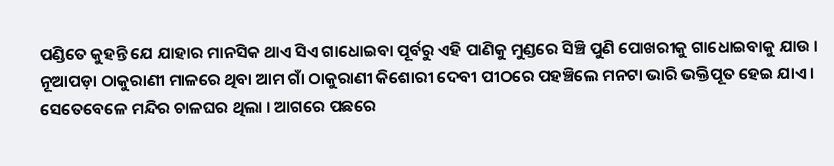ପଣ୍ଡିତେ କୁହନ୍ତି ଯେ ଯାହାର ମାନସିକ ଥାଏ ସିଏ ଗାଧୋଇବା ପୂର୍ବରୁ ଏହି ପାଣିକୁ ମୁଣ୍ଡରେ ସିଞ୍ଚି ପୁଣି ପୋଖରୀକୁ ଗାଧୋଇବାକୁ ଯାଉ ।
ନୂଆପଡ଼ା ଠାକୁରାଣୀ ମାଳରେ ଥିବା ଆମ ଗାଁ ଠାକୁରାଣୀ କିଶୋରୀ ଦେବୀ ପୀଠରେ ପହଞ୍ଚିଲେ ମନଟା ଭାରି ଭକ୍ତିପୂତ ହେଇ ଯାଏ । ସେତେବେଳେ ମନ୍ଦିର ଚାଳଘର ଥିଲା । ଆଗରେ ପଛରେ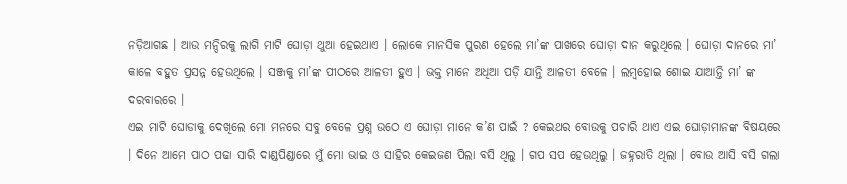ନଡ଼ିଆଗଛ । ଆଉ ମନ୍ଦିରକୁ ଲାଗି ମାଟି ଘୋଡ଼ା ଥୁଆ ହେଇଥାଏ । ଲୋକେ ମାନସିକ ପୁରଣ ହେଲେ ମା’ଙ୍କ ପାଖରେ ଘୋଡ଼ା ଦାନ କରୁଥିଲେ । ଘୋଡ଼ା ଦାନରେ ମା’ କାଳେ ବହୁତ ପ୍ରସନ୍ନ ହେଉଥିଲେ । ସଞ୍ଜକୁ ମା’ଙ୍କ ପୀଠରେ ଆଳତୀ ହୁଏ । ଭକ୍ତ ମାନେ ଅଧିଆ ପଡ଼ି ଯାନ୍ତି ଆଳତୀ ବେଳେ । ଲମ୍ବହୋଇ ଶୋଇ ଯାଆନ୍ତି ମା’ ଙ୍କ ଦରବାରରେ ।
ଏଇ ମାଟି ଘୋଡାକୁ ଦେଖିଲେ ମୋ ମନରେ ସବୁ ବେଳେ ପ୍ରଶ୍ନ ଉଠେ ଏ ଘୋଡ଼ା ମାନେ କ’ଣ ପାଇଁ ? କେଇଥର ବୋଉକୁ ପଚାରି ଥାଏ ଏଇ ଘୋଡ଼ାମାନଙ୍କ ବିଷୟରେ । ଦିନେ ଆମେ ପାଠ ପଢା ସାରି ଦାଣ୍ଡପିଣ୍ଡାରେ ମୁଁ ମୋ ଭାଇ ଓ ସାହିର କେଇଜଣ ପିଲା ବସି ଥିଲୁ । ଗପ ସପ ହେଉଥିଲୁ । ଜହ୍ନରାତି ଥିଲା । ବୋଉ ଆସି ବସି ଗଲା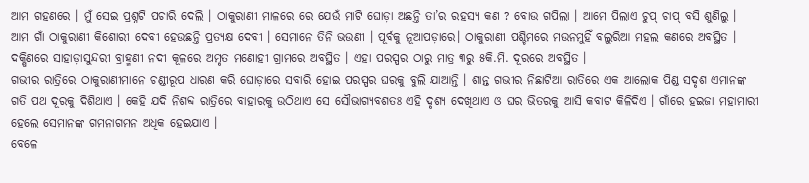ଆମ ଗହଣରେ । ମୁଁ ସେଇ ପ୍ରଶ୍ନଟି ପଚାରି ଦେଲି । ଠାକୁରାଣୀ ମାଳରେ ରେ ଯେଉଁ ମାଟି ଘୋଡ଼ା ଅଛନ୍ତି ତା’ର ରହସ୍ୟ କଣ ? ବୋଉ ଗପିଲା । ଆମେ ପିଲାଏ ଚୁପ୍ ଚାପ୍ ବସି ଶୁଣିଲୁ ।
ଆମ ଗାଁ ଠାକୁରାଣୀ କିଶୋରୀ ଦେବୀ ହେଉଛନ୍ତି ପ୍ରତ୍ୟକ୍ଷ ଦେବୀ । ସେମାନେ ତିନି ଭଉଣୀ । ପୂର୍ବକୁ ନୂଆପଡ଼ାରେ। ଠାକୁରାଣୀ ପଶ୍ଚିମରେ ମଉନମୁହିଁ ବଲୁରିଆ ମହଲ କଣରେ ଅବସ୍ଥିତ । ଦକ୍ଷିଣରେ ସାହାଡ଼ାସୁନ୍ଦରୀ ବ୍ରାହ୍ମଣୀ ନଦୀ କୂଳରେ ଅମୃତ ମଣୋହୀ ଗ୍ରାମରେ ଅବସ୍ଥିତ । ଏହା ପରସ୍ପର ଠାରୁ ମାତ୍ର ୩ରୁ ୫କି.ମି. ଦୂରରେ ଅବସ୍ଥିତ ।
ଗଭୀର ରାତ୍ରିରେ ଠାକୁରାଣୀମାନେ ଚଣ୍ଡୀରୂପ ଧାରଣ କରି ଘୋଡ଼ାରେ ସବାରି ହୋଇ ପରସ୍ପର ଘରକୁ ବୁଲି ଯାଆନ୍ତି । ଶାନ୍ତ ଗଭୀର ନିଛାଟିଆ ରାତିରେ ଏକ ଆଲୋକ ପିଣ୍ଡ ସଦୃଶ ଏମାନଙ୍କ ଗତି ପଥ ଦୂରକୁ ଦିଶିଥାଏ । କେହି ଯଦି ନିଶବ୍ଦ ରାତ୍ରିରେ ବାହାରକୁ ଉଠିଥାଏ ସେ ସୌଭାଗ୍ୟବଶତଃ ଏହି ଦୃଶ୍ୟ ଦେଖିଥାଏ ଓ ଘର ଭିତରକୁ ଆସି କବାଟ କିଳିଦିଏ । ଗାଁରେ ହଇଜା ମହାମାରୀ ହେଲେ ସେମାନଙ୍କ ଗମନାଗମନ ଅଧିକ ହେଇଯାଏ ।
ବେଳେ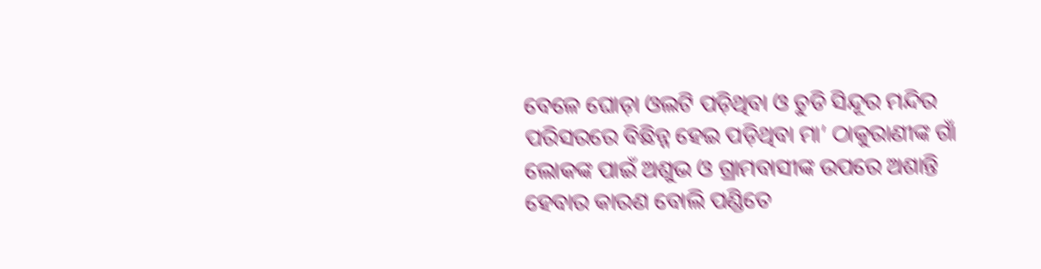ବେଳେ ଘୋଡ଼ା ଓଲଟି ପଡ଼ିଥିବା ଓ ଚୁଡି ସିନ୍ଦୂର ମନ୍ଦିର ପରିସରରେ ବିଛିନ୍ନ ହେଇ ପଡ଼ିଥିବା ମା’ ଠାକୁରାଣୀଙ୍କ ଗାଁ ଲୋକଙ୍କ ପାଇଁ ଅଶୁଭ ଓ ଗ୍ରାମବାସୀଙ୍କ ଉପରେ ଅଶାନ୍ତି ହେବାର କାରଣ ବୋଲି ପଣ୍ଡିତେ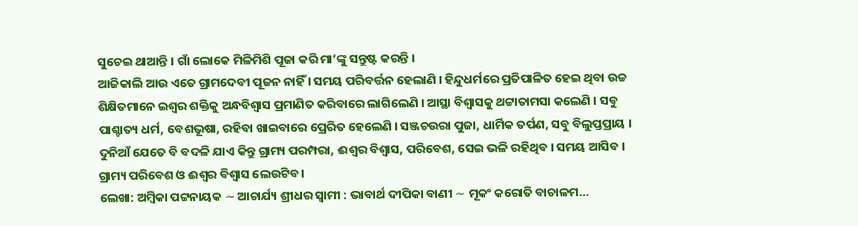ସୁଚେଇ ଥାଆନ୍ତି । ଗାଁ ଲୋକେ ମିଳିମିଶି ପୂଜା କରି ମା’ଙ୍କୁ ସନ୍ତୁଷ୍ଟ କରନ୍ତି ।
ଆଜିକାଲି ଆଉ ଏତେ ଗ୍ରାମଦେବୀ ପୂଜନ ନାହିଁ । ସମୟ ପରିବର୍ତ୍ତନ ହେଲାଣି । ହିନ୍ଦୁଧର୍ମରେ ପ୍ରତିପାଳିତ ହେଇ ଥିବା ଉଚ୍ଚ ଶିକ୍ଷିତମାନେ ଇଶ୍ଵର ଶକ୍ତିକୁ ଅନ୍ଧବିଶ୍ୱାସ ପ୍ରମାଣିତ କରିବାରେ ଲାଗିଲେଣି । ଆସ୍ଥା ବିଶ୍ବାସକୁ ଥଟ୍ଟାତାମସା କଲେଣି । ସବୁ ପାଶ୍ଚାତ୍ୟ ଧର୍ମ, ବେଶଭୂଷା, ରହିବା ଖାଇବାରେ ପ୍ରେରିତ ହେଲେଣି । ସଞ୍ଜଚଉରା ପୁଜା, ଧାର୍ମିକ ତର୍ପଣ, ସବୁ ବିଲୁପ୍ତପ୍ରାୟ ।
ଦୁନିଆଁ ଯେତେ ବି ବଦଳି ଯାଏ କିନ୍ତୁ ଗ୍ରାମ୍ୟ ପରମ୍ପରା, ଈଶ୍ଵର ବିଶ୍ୱାସ, ପରିବେଶ, ସେଇ ଭଳି ରହିଥିବ । ସମୟ ଆସିବ । ଗ୍ରାମ୍ୟ ପରିବେଶ ଓ ଈଶ୍ୱର ବିଶ୍ଵାସ ଲେଉଟିବ ।
ଲେଖା: ଅମ୍ବିକା ପଟ୍ଟନାୟକ ∼ ଆଚାର୍ଯ୍ୟ ଶ୍ରୀଧର ସ୍ୱାମୀ : ଭାବାର୍ଥ ଦୀପିକା ବାଣୀ ∼ ମୂକଂ କରୋତି ବାଚାଳମ…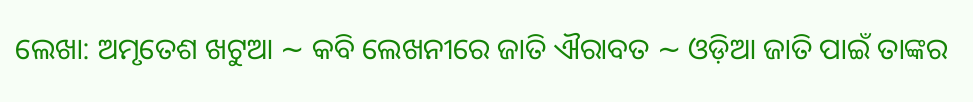ଲେଖା: ଅମୃତେଶ ଖଟୁଆ ∼ କବି ଲେଖନୀରେ ଜାତି ଐରାବତ ∼ ଓଡ଼ିଆ ଜାତି ପାଇଁ ତାଙ୍କର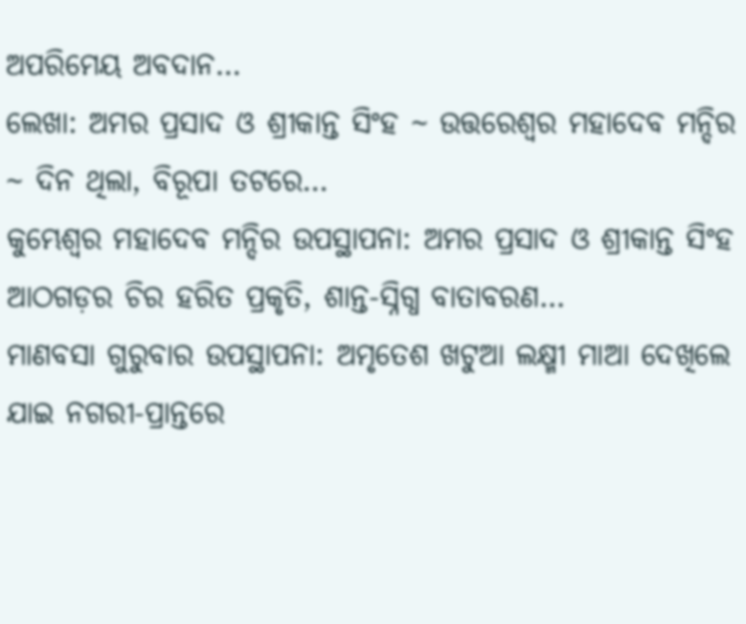ଅପରିମେୟ ଅବଦାନ…
ଲେଖା: ଅମର ପ୍ରସାଦ ଓ ଶ୍ରୀକାନ୍ତ ସିଂହ ~ ଉତ୍ତରେଶ୍ଵର ମହାଦେବ ମନ୍ଦିର ~ ଦିନ ଥିଲା, ବିରୂପା ତଟରେ…
କୁମ୍ଭେଶ୍ୱର ମହାଦେବ ମନ୍ଦିର ଉପସ୍ଥାପନା: ଅମର ପ୍ରସାଦ ଓ ଶ୍ରୀକାନ୍ତ ସିଂହ ଆଠଗଡ଼ର ଚିର ହରିତ ପ୍ରକୃତି, ଶାନ୍ତ-ସ୍ନିଗ୍ଧ ବାତାବରଣ…
ମାଣବସା ଗୁରୁବାର ଉପସ୍ଥାପନା: ଅମୃତେଶ ଖଟୁଆ ଲକ୍ଷ୍ମୀ ମାଆ ଦେଖିଲେ ଯାଇ ନଗରୀ-ପ୍ରାନ୍ତରେ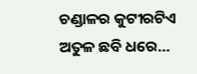ଚଣ୍ଡାଳର କୁଟୀରଟିଏ ଅତୁଳ ଛବି ଧରେ…